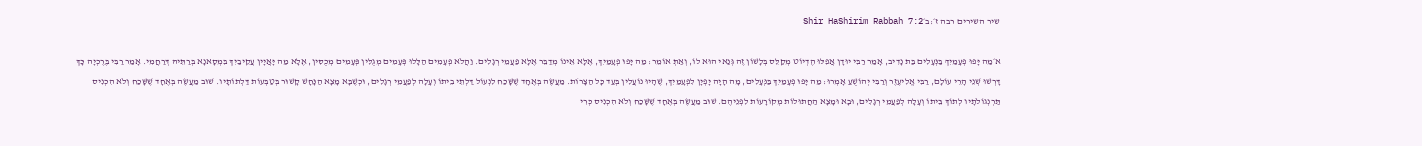שיר השירים רבה ז׳:ב׳Shir HaShirim Rabbah 7:2

א׳מַה יָּפוּ פְעָמַיִךְ בַּנְּעָלִים בַּת נָדִיב, אָמַר רַבִּי יוּדָן אֲפִלּוּ הֶדְיוֹט מְקַלֵּס בְּלָשׁוֹן זֶה גְּנַאי הוּא לוֹ, וְאַתְּ אוֹמֵר: מַה יָּפוּ פְעָמַיִךְ, אֶלָּא אֵינוֹ מְדַבֵּר אֶלָּא פַּעֲמֵי רְגָלִים. וַהֲלֹא פְּעָמִים הַלָּלוּ פְּעָמִים מְגֻלִּין פְּעָמִים מְכֻסִּין, אֶלָא מַה יָּאֲיָין עֲקֵיבַיִךְ בִּמְסָאנָא בְּרַתֵּיהּ דְּרַחֲמִי. אָמַר רַבִּי בֶּרֶכְיָה כָּךְ דָּרְשׁוּ שְׁנֵי הָרֵי עוֹלָם, רַבִּי אֱלִיעֶזֶר וְרַבִּי יְהוֹשֻׁעַ אָמְרוּ: מַה יָּפוּ פְעָמַיִךְ בַּנְּעָלִים, מָה הָיָה יָפְיָן לִפְעָמַיִךְ, שֶׁהָיוּ נוֹעֲלִין בְּעַד כָּל הַצָּרוֹת. מַעֲשֶׂה בְּאֶחָד שֶׁשָּׁכַח לִנְעוֹל דַּלְתֵי בֵיתוֹ וְעָלָה לְפַעֲמֵי רְגָלִים, וּכְשֶׁבָּא מָצָא הַנָּחָשׁ קָשׁוּר בְּטַבְּעוֹת דַּלְתוֹתָיו. שׁוּב מַעֲשֶׂה בְּאֶחָד שֶׁשָּׁכַח וְלֹא הִכְנִיס תַּרְנְגוֹלֹתָיו לְתוֹךְ בֵּיתוֹ וְעָלָה לְפַעֲמֵי רְגָלִים, וּבָא וּמָצָא הַחֲתוּלוֹת מְקוֹרָעוֹת לִפְנֵיהֶם. שׁוּב מַעֲשֶׂה בְּאֶחָד שֶׁשָּׁכַח וְלֹא הִכְנִיס כְּרִי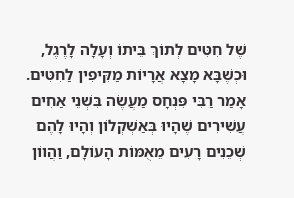שֶׁל חִטִּים לְתוֹךְ בֵּיתוֹ וְעָלָה לָרֶגֶל, וּכְשֶׁבָּא מָצָא אֲרָיוֹת מַקִּיפִין לַחִטִּים. אָמַר רַבִּי פִּנְחָס מַעֲשֶׂה בִּשְׁנֵי אַחִים עֲשִׁירִים שֶׁהָיוּ בְּאַשְׁקְלוֹן וְהָיוּ לָהֶם שְׁכֵנִים רָעִים מֵאֻמּוֹת הָעוֹלָם, וַהֲווֹן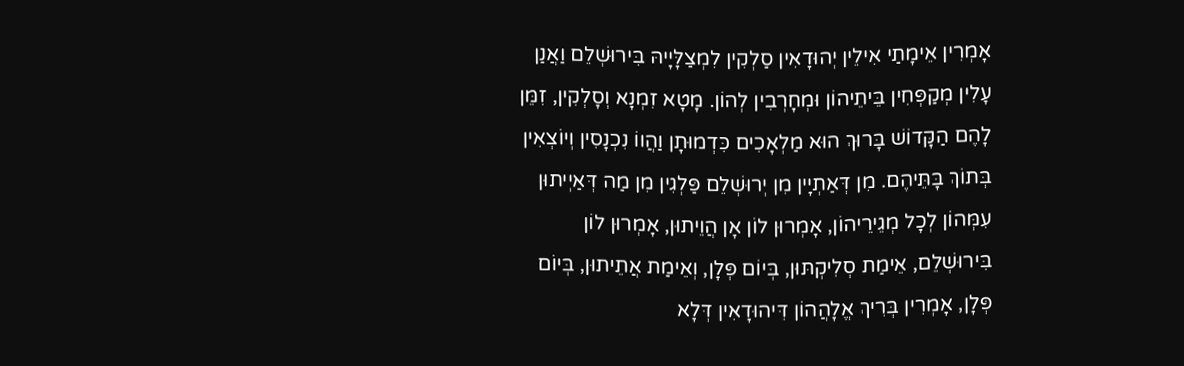אָמְרִין אֵימָתַי אִילֵין יְהוּדָאִין סַלְקִין לִמְצַלָּיָיהּ בִּירוּשְׁלֵם וַאֲנַן עָלִין מְקַפְּחִין בֵּיתֵיהוֹן וּמְחָרְבִין לְהוֹן. מָטָא זִמְנָא וְסָלְקִין, זִמֵּן לָהֶם הַקָּדוֹשׁ בָּרוּךְ הוּא מַלְאָכִים כִּדְמוּתָן וַהֲווֹ נִכְנָסִין וְיוֹצְאִין בְּתוֹךְ בָּתֵּיהֶם. מִן דְּאַתְיָין מִן יְרוּשְׁלֵם פַּלְגִין מִן מַה דְּאַיְיתוּן עִמְּהוֹן לְכָל מְגֵירֵיהוֹן, אָמְרוּן לוֹן אָן הֲוֵיתוּן, אָמְרוּן לוֹן בִּירוּשְׁלֵם, אֵימַת סְלִיקְתּוּן, בְּיוֹם פְּלָן, וְאֵימַת אֲתֵיתוּן, בְּיוֹם פְּלָן, אָמְרִין בְּרִיךְ אֱלָהֲהוֹן דִּיהוּדָאִין דְּלָא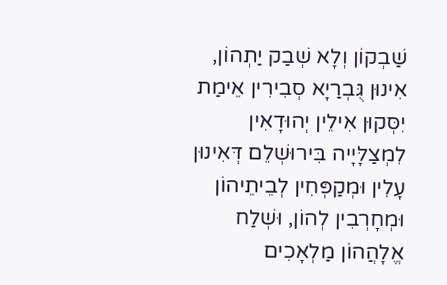שַׁבְקוֹן וְלָא שְׁבַק יַתְהוֹן, אִינוּן גֻּבְרַיָא סְבִירִין אֵימַת יִסְּקוּן אִילֵין יְהוּדָאִין לִמְצַלָּיָיה בִּירוּשְׁלֵם דְּאִינוּן עָלִין וּמְקַפְּחִין לְבֵיתֵיהוֹן וּמְחָרְבִין לְהוֹן, וּשְׁלַח אֱלָהֲהוֹן מַלְאָכִים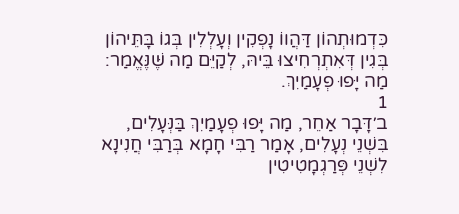כִּדְמוּתְהוֹן דַּהֲווֹ נָפְקִין וְעָלְלִין בְּגוֹ בָּתֵּיהוֹן בְּגִין דְּאִתְרְחִיצוּ בֵּיהּ, לְקַיֵּם מַה שֶּׁנֶּאֱמַר: מַה יָּפוּ פְעָמַיִךְ.
1
ב׳דָּבָר אַחֵר, מַה יָּפוּ פְעָמַיִךְ בַּנְּעָלִים, בִּשְׁנֵי נְעָלִים, אָמַר רַבִּי חָמָא בְּרַבִּי חֲנִינָא לִשְׁנֵי פְּרַגְמָטִיטִין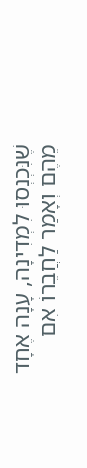שֶׁנִּכְנְסוּ לִמְדִינָה, עָנָה אֶחָד מֵהֶם וְאָמַר לַחֲבֵרוֹ אִם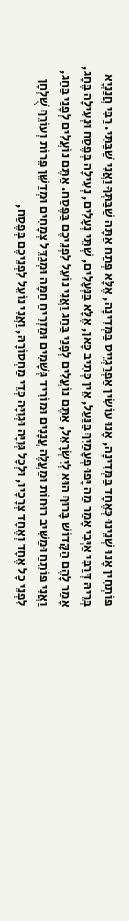פּוֹתְחִין אָנוּ שְׁנֵינוּ כְּאֶחָד בַּמְּדִינָה, אָנוּ עוֹשִׂין אַפְרַגְיֵיס בַּמְּדִינָה, אֶלָּא פְּתַח אַתָּה שַׁבַּתְּךָ וַאֲנִי שַׁבַּתִּי. רַבִּי חֲנַנְיָא בְּרֵיהּ דְּרַבִּי אַיְּבִי אָמַר מַה יָּפוּ פְעָמַיִךְ בַּנַּעַל, אֵין כְּתִיב כָּאן, אֶלָּא בַּנְּעָלִים, שְׁתֵּי נְעָלִים, נְעִילָה בְּפֶסַח וּנְעִילָה בֶּחָג, אָמַר לָהֶם הַקָּדוֹשׁ בָּרוּךְ הוּא לְיִשְׂרָאֵל, אַתֶּם נוֹעֲלִים לְפָנַי בַּחַג וַאֲנִי נוֹעֵל לִפְנֵיכֶם בַּפֶּסַח. אַתֶּם נוֹעֲלִים לְפָנַי בַּחַג, וַאֲנִי פּוֹתֵחַ וּמַשִּׁיב רוּחוֹת וּמַעֲלֶה עֲנָנִים וּמוֹרִיד גְּשָׁמִים וּמַזְרִיחַ חַמָּה וּמְגַדֵּל צְמָחִים וּמְדַשֵּׁן פֵּרוֹת וְעוֹרֵךְ שֻׁלְחָן לִפְנֵי כָל אֶחָד וְאֶחָד צְרָכָיו, וּלְכָל גְּוִיָּה וּגְוִיָּה כְּדֵי מַחְסוֹרָהּ, וַאֲנִי נוֹעֵל לִפְנֵיכֶם בְּפֶסַח,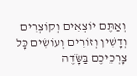וְאַתֶּם יוֹצְאִים וְקוֹצְרִים וְדָשִׁין וְזוֹרִים וְעוֹשִׂים כָּל צָרְכֵיכֶם בַּשָֹּׂדֶה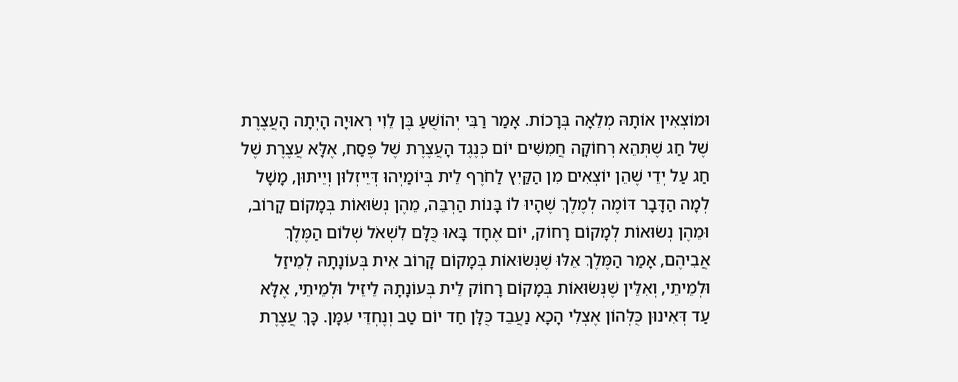וּמוֹצְאִין אוֹתָהּ מְלֵאָה בְּרָכוֹת. אָמַר רַבִּי יְהוֹשֻׁעַ בֶּן לֵוִי רְאוּיָה הָיְתָה הָעֲצֶרֶת שֶׁל חַג שֶׁתְּהֵא רְחוֹקָה חֲמִשִּׁים יוֹם כְּנֶגֶד הָעֲצֶרֶת שֶׁל פֶּסַח, אֶלָּא עֲצֶרֶת שֶׁל חַג עַל יְדֵי שֶׁהֵן יוֹצְאִים מִן הַקַּיִץ לַחֹרֶף לֵית בְּיוֹמַיְהוּ דְּיֵיזְלוּן וְיֵיתוּן, מָשָׁל לְמָה הַדָּבָר דּוֹמֶה לְמֶלֶךְ שֶׁהָיוּ לוֹ בָּנוֹת הַרְבֵּה, מֵהֶן נְשׂוּאוֹת בְּמָקוֹם קָרוֹב, וּמֵהֶן נְשׂוּאוֹת לְמָקוֹם רָחוֹק, יוֹם אֶחָד בָּאוּ כֻּלָּם לִשְׁאֹל שְׁלוֹם הַמֶּלֶךְ אֲבִיהֶם, אָמַר הַמֶּלֶךְ אֵלּוּ שֶׁנְּשׂוּאוֹת בְּמָקוֹם קָרוֹב אִית בְּעוֹנָתָהּ לְמֵיזַל וּלְמֵיתֵי, וְאִלֵּין שֶׁנְּשׂוּאוֹת בְּמָקוֹם רָחוֹק לֵית בְּעוֹנָתָהּ לֵיזֵיל וּלְמֵיתֵי, אֶלָּא עַד דְּאִינוּן כֻּלְּהוֹן אֶצְלִי הָכָא נַעֲבֵד כֻּלָּן חַד יוֹם טַב וְנֶחְדֵּי עִמָּן. כָּךְ עֲצֶרֶת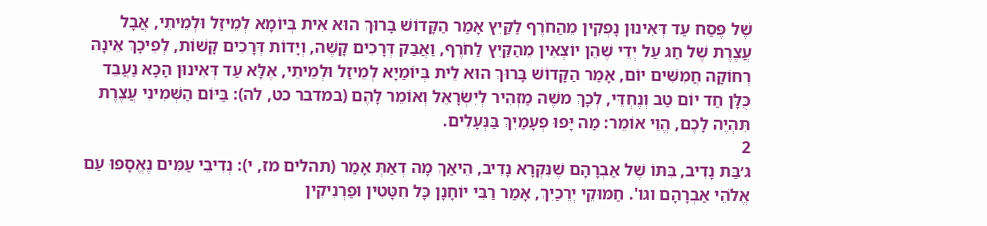שֶׁל פֶּסַח עַד דְּאִינוּן נָפְקִין מֵהַחֹרֶף לַקַּיִץ אָמַר הַקָּדוֹשׁ בָּרוּךְ הוּא אִית בְּיוֹמָא לְמֵיזַל וּלְמֵיתֵי, אֲבָל עֲצֶרֶת שֶׁל חַג עַל יְדֵי שֶׁהֵן יוֹצְאִין מֵהַקַּיִץ לַחֹרֶף, וַאֲבַק דְּרָכִים קָשֶׁה, וְיָדוֹת דְּרָכִים קָשׁוֹת, לְפִיכָךְ אֵינָהּ רְחוֹקָה חֲמִשִּׁים יוֹם, אָמַר הַקָּדוֹשׁ בָּרוּךְ הוּא לֵית בְּיוֹמַיָא לְמֵיזַל וּלְמֵיתֵי, אֶלָּא עַד דְּאִינוּן הָכָא נַעֲבֵד כֻּלָּן חַד יוֹם טַב וְנֶחְדֵּי, לְכָךְ משֶׁה מַזְהִיר לְיִשְׂרָאֵל וְאוֹמֵר לָהֶם (במדבר כט, לה): בַּיּוֹם הַשְּׁמִינִי עֲצֶרֶת תִּהְיֶה לָכֶם, הֱוֵי אוֹמֵר: מַה יָּפוּ פְעָמַיִךְ בַּנְּעָלִים.
2
ג׳בַּת נָדִיב, בִּתּוֹ שֶׁל אַבְרָהָם שֶׁנִּקְרָא נָדִיב, הֵיאַךְ מָה דְאַתְּ אָמַר (תהלים מז, י): נְדִיבֵי עַמִּים נֶאֱסָפוּ עַם אֱלֹהֵי אַבְרָהָם וגו'. חַמּוּקֵי יְרֵכַיִךְ, אָמַר רַבִּי יוֹחָנָן כָּל חִטָּטִין וּפַרְנִיקִין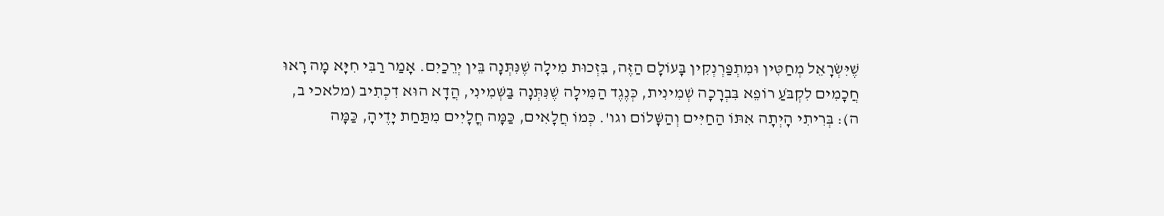שֶׁיִּשְׂרָאֵל מְחַטִּין וּמִתְפַּרְנְקִין בָּעוֹלָם הַזֶּה, בִּזְכוּת מִילָה שֶׁנִּתְּנָה בֵּין יְרֵכַיִם. אָמַר רַבִּי חִיָּא מָה רָאוּ חֲכָמִים לִקְבֹּעַ רוֹפֵא בִּבְרָכָה שְׁמִינִית, כְּנֶגֶד הַמִּילָה שֶׁנִּתְּנָה בַּשְּׁמִינִי, הֲדָא הוּא דִכְתִיב (מלאכי ב, ה): בְּרִיתִי הָיְתָה אִתּוֹ הַחַיִּים וְהַשָּׁלוֹם וגו'. כְּמוֹ חֲלָאִים, כַּמָּה חֳלָיִים מִתַּחַת יָדֶיהָ, כַּמָּה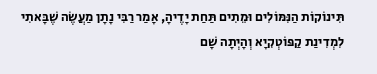תִּינוֹקוֹת הַנִּמּוֹלִים וּמֵתִים תַּחַת יָדֶיהָ, אָמַר רַבִּי נָתָן מַעֲשֶׂה שֶׁבָּאתִי לִמְדִינַת קַפּוֹטְקִיָא וְהָיְתָה שָׁם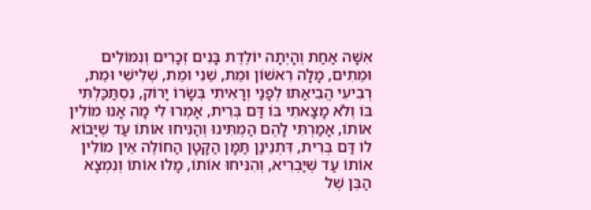אִשָּׁה אַחַת וְהָיְתָה יוֹלֶדֶת בָּנִים זְכָרִים וְנִמּוֹלִים וּמֵתִים, מָלָה רִאשׁוֹן וּמֵת, שֵׁנִי וּמֵת, שְׁלִישִׁי וּמֵת, רְבִיעִי הֱבִיאַתּוּ לְפָנַי וְרָאִיתִי בְּשָׂרוֹ יָרוֹק, נִסְתַּכַּלְתִּי בּוֹ וְלֹא מָצָאתִי בּוֹ דַּם בְּרִית, אָמְרוּ לִי מָה אָנוּ מוֹלִין אוֹתוֹ, אָמַרְתִּי לָהֶם הַמְתִּינוּ וְהַנִּיחוּ אוֹתוֹ עַד שֶׁיָּבוֹא לוֹ דַּם בְּרִית, דִּתְנֵינַן תַּמָּן הַקָּטָן הַחוֹלֶה אֵין מוֹלִין אוֹתוֹ עַד שֶׁיַּבְרִיא, וְהִנִּיחוּ אוֹתוֹ, מָלוּ אוֹתוֹ וְנִמְצָא הַבֵּן שֶׁל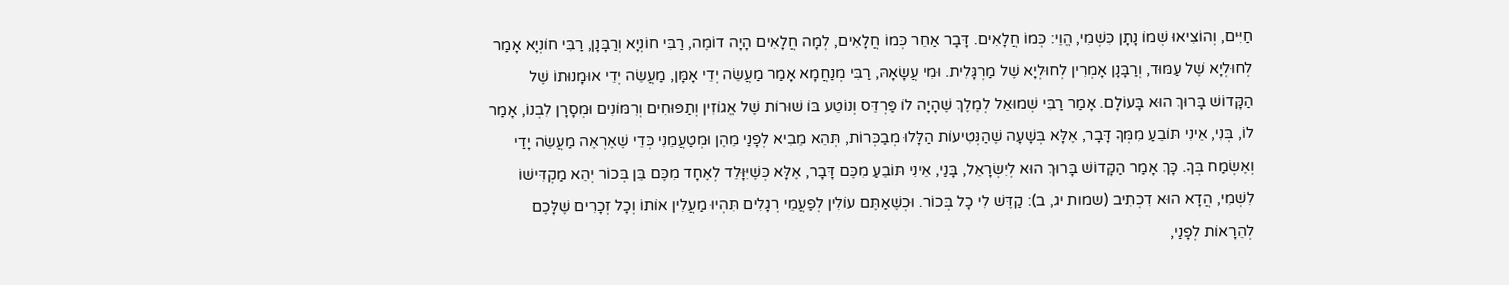חַיִּים, וְהוֹצִיאוּ שְׁמוֹ נָתָן כִּשְׁמִי, הֱוֵי: כְּמוֹ חֲלָאִים. דָּבָר אַחֵר כְּמוֹ חֲלָאִים, לְמָה חֲלָאִים הָיָה דוֹמֶה, רַבִּי חוֹנְיָא וְרַבָּנָן, רַבִּי חוֹנְיָא אָמַר לְחוּלְיָא שֶׁל עַמּוּד, וְרַבָּנָן אָמְרִין לְחוּלְיָא שֶׁל מַרְגָּלִית. וּמִי עֲשָׂאָהּ, רַבִּי מְנַחֲמָא אָמַר מַעֲשֵׂה יְדֵי אָמָּן, מַעֲשֵׂה יְדֵי אוּמָנוּתוֹ שֶׁל הַקָּדוֹשׁ בָּרוּךְ הוּא בָּעוֹלָם. אָמַר רַבִּי שְׁמוּאֵל לְמֶלֶךְ שֶׁהָיָה לוֹ פַּרְדֵּס וְנוֹטֵע בּוֹ שׁוּרוֹת שֶׁל אֱגוֹזִין וְתַפּוּחִים וְרִמּוֹנִים וּמְסָרָן לִבְנוֹ, אָמַר לוֹ, בְּנִי, אֵינִי תּוֹבֵעַ מִמְּךָ דָּבָר, אֶלָּא בְּשָׁעָה שֶׁהַנְּטִיעוֹת הַלָּלוּ מְבַכְּרוֹת, תְּהֵא מֵבִיא לְפָנַי מֵהֶן וּמְטַעֲמֵנִי כְּדֵי שֶׁאֶרְאֶה מַעֲשֵׂה יָדַי וְאֶשְׂמַח בְּךָ. כָּךְ אָמַר הַקָּדוֹשׁ בָּרוּךְ הוּא לְיִשְׂרָאֵל, בָּנַי, אֵינִי תּוֹבֵעַ מִכֶּם דָּבָר, אֶלָּא כְּשֶׁיִּוָּלֵד לְאֶחָד מִכֶּם בֵּן בְּכוֹר יְהֵא מַקְדִּישׁוֹ לִשְׁמִי, הֲדָא הוּא דִכְתִיב (שמות יג, ב): קַדֶּשׁ לִי כָל בְּכוֹר. וּכְשֶׁאַתֶּם עוֹלִין לְפַעֲמֵי רְגָלִים תִּהְיוּ מַעֲלִין אוֹתוֹ וְכָל זְכָרִים שֶׁלָּכֶם לְהֵרָאוֹת לְפָנַי,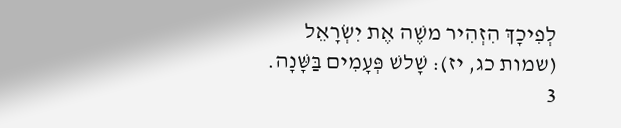לְפִיכָךְ הִזְהִיר משֶׁה אֶת יִשְׂרָאֵל (שמות כג, יז): שָׁלשׁ פְּעָמִים בַּשָּׁנָה.
3